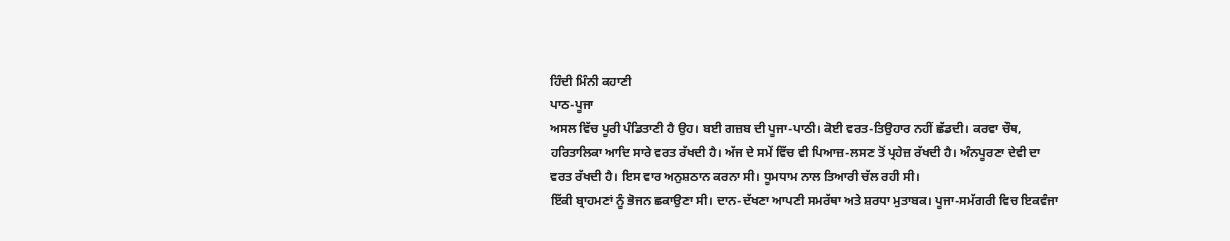ਹਿੰਦੀ ਮਿੰਨੀ ਕਹਾਣੀ
ਪਾਠ-ਪੂਜਾ
ਅਸਲ ਵਿੱਚ ਪੂਰੀ ਪੰਡਿਤਾਣੀ ਹੈ ਉਹ। ਬਈ ਗਜ਼ਬ ਦੀ ਪੂਜਾ-ਪਾਠੀ। ਕੋਈ ਵਰਤ-ਤਿਉਹਾਰ ਨਹੀਂ ਛੱਡਦੀ। ਕਰਵਾ ਚੌਥ, ਹਰਿਤਾਲਿਕਾ ਆਦਿ ਸਾਰੇ ਵਰਤ ਰੱਖਦੀ ਹੈ। ਅੱਜ ਦੇ ਸਮੇਂ ਵਿੱਚ ਵੀ ਪਿਆਜ਼-ਲਸਣ ਤੋਂ ਪ੍ਰਹੇਜ਼ ਰੱਖਦੀ ਹੈ। ਅੰਨਪੂਰਣਾ ਦੇਵੀ ਦਾ ਵਰਤ ਰੱਖਦੀ ਹੈ। ਇਸ ਵਾਰ ਅਨੁਸ਼ਠਾਨ ਕਰਨਾ ਸੀ। ਧੂਮਧਾਮ ਨਾਲ ਤਿਆਰੀ ਚੱਲ ਰਹੀ ਸੀ।
ਇੱਕੀ ਬ੍ਰਾਹਮਣਾਂ ਨੂੰ ਭੋਜਨ ਛਕਾਉਣਾ ਸੀ। ਦਾਨ-ਦੱਖਣਾ ਆਪਣੀ ਸਮਰੱਥਾ ਅਤੇ ਸ਼ਰਧਾ ਮੁਤਾਬਕ। ਪੂਜਾ-ਸਮੱਗਰੀ ਵਿਚ ਇਕਵੰਜਾ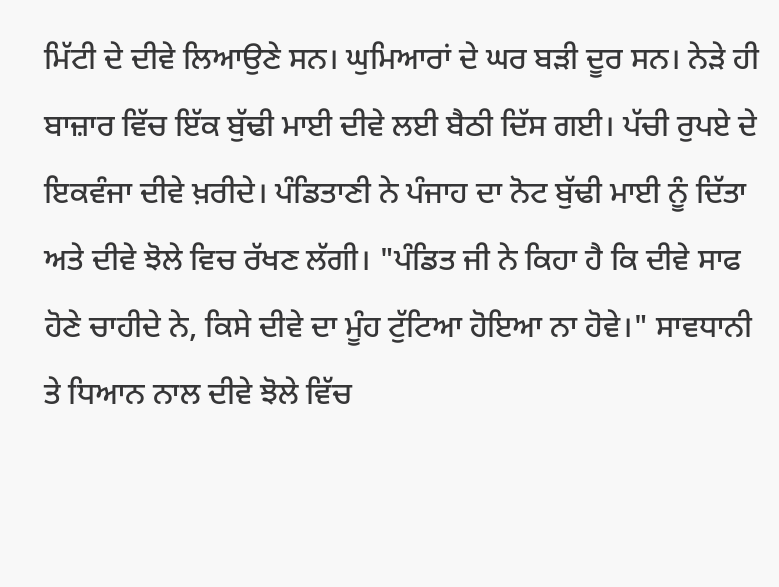ਮਿੱਟੀ ਦੇ ਦੀਵੇ ਲਿਆਉਣੇ ਸਨ। ਘੁਮਿਆਰਾਂ ਦੇ ਘਰ ਬੜੀ ਦੂਰ ਸਨ। ਨੇੜੇ ਹੀ ਬਾਜ਼ਾਰ ਵਿੱਚ ਇੱਕ ਬੁੱਢੀ ਮਾਈ ਦੀਵੇ ਲਈ ਬੈਠੀ ਦਿੱਸ ਗਈ। ਪੱਚੀ ਰੁਪਏ ਦੇ ਇਕਵੰਜਾ ਦੀਵੇ ਖ਼ਰੀਦੇ। ਪੰਡਿਤਾਣੀ ਨੇ ਪੰਜਾਹ ਦਾ ਨੋਟ ਬੁੱਢੀ ਮਾਈ ਨੂੰ ਦਿੱਤਾ ਅਤੇ ਦੀਵੇ ਝੋਲੇ ਵਿਚ ਰੱਖਣ ਲੱਗੀ। "ਪੰਡਿਤ ਜੀ ਨੇ ਕਿਹਾ ਹੈ ਕਿ ਦੀਵੇ ਸਾਫ ਹੋਣੇ ਚਾਹੀਦੇ ਨੇ, ਕਿਸੇ ਦੀਵੇ ਦਾ ਮੂੰਹ ਟੁੱਟਿਆ ਹੋਇਆ ਨਾ ਹੋਵੇ।" ਸਾਵਧਾਨੀ ਤੇ ਧਿਆਨ ਨਾਲ ਦੀਵੇ ਝੋਲੇ ਵਿੱਚ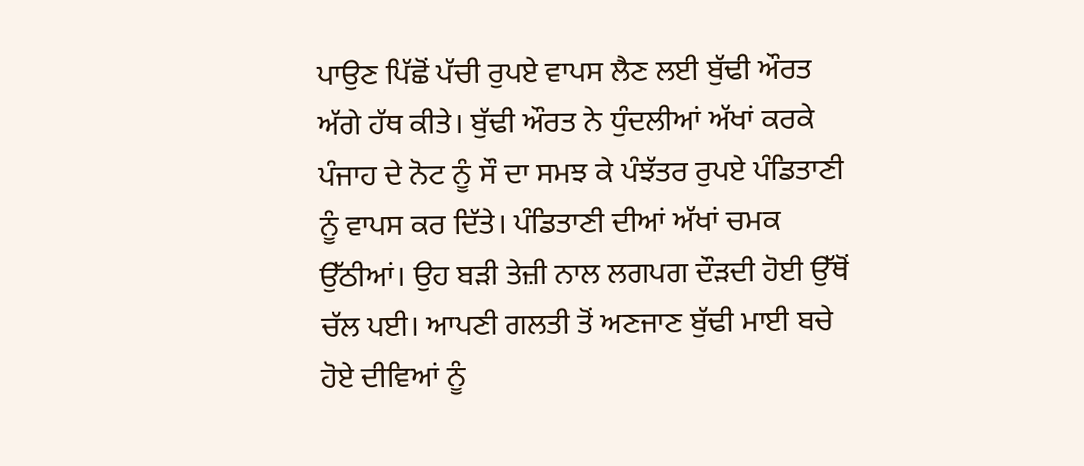ਪਾਉਣ ਪਿੱਛੋਂ ਪੱਚੀ ਰੁਪਏ ਵਾਪਸ ਲੈਣ ਲਈ ਬੁੱਢੀ ਔਰਤ ਅੱਗੇ ਹੱਥ ਕੀਤੇ। ਬੁੱਢੀ ਔਰਤ ਨੇ ਧੁੰਦਲੀਆਂ ਅੱਖਾਂ ਕਰਕੇ ਪੰਜਾਹ ਦੇ ਨੋਟ ਨੂੰ ਸੌ ਦਾ ਸਮਝ ਕੇ ਪੰਝੱਤਰ ਰੁਪਏ ਪੰਡਿਤਾਣੀ ਨੂੰ ਵਾਪਸ ਕਰ ਦਿੱਤੇ। ਪੰਡਿਤਾਣੀ ਦੀਆਂ ਅੱਖਾਂ ਚਮਕ ਉੱਠੀਆਂ। ਉਹ ਬੜੀ ਤੇਜ਼ੀ ਨਾਲ ਲਗਪਗ ਦੌੜਦੀ ਹੋਈ ਉੱਥੋਂ ਚੱਲ ਪਈ। ਆਪਣੀ ਗਲਤੀ ਤੋਂ ਅਣਜਾਣ ਬੁੱਢੀ ਮਾਈ ਬਚੇ ਹੋਏ ਦੀਵਿਆਂ ਨੂੰ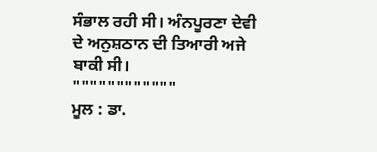ਸੰਭਾਲ ਰਹੀ ਸੀ। ਅੰਨਪੂਰਣਾ ਦੇਵੀ ਦੇ ਅਨੁਸ਼ਠਾਨ ਦੀ ਤਿਆਰੀ ਅਜੇ ਬਾਕੀ ਸੀ।
""""""""""""
ਮੂਲ : ਡਾ.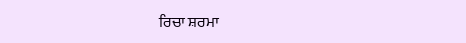ਰਿਚਾ ਸ਼ਰਮਾ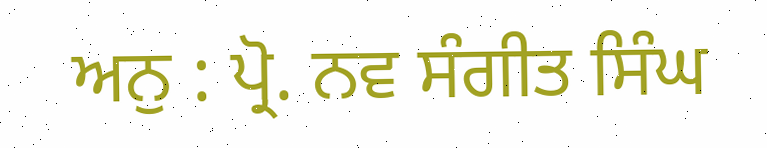ਅਨੁ : ਪ੍ਰੋ. ਨਵ ਸੰਗੀਤ ਸਿੰਘ